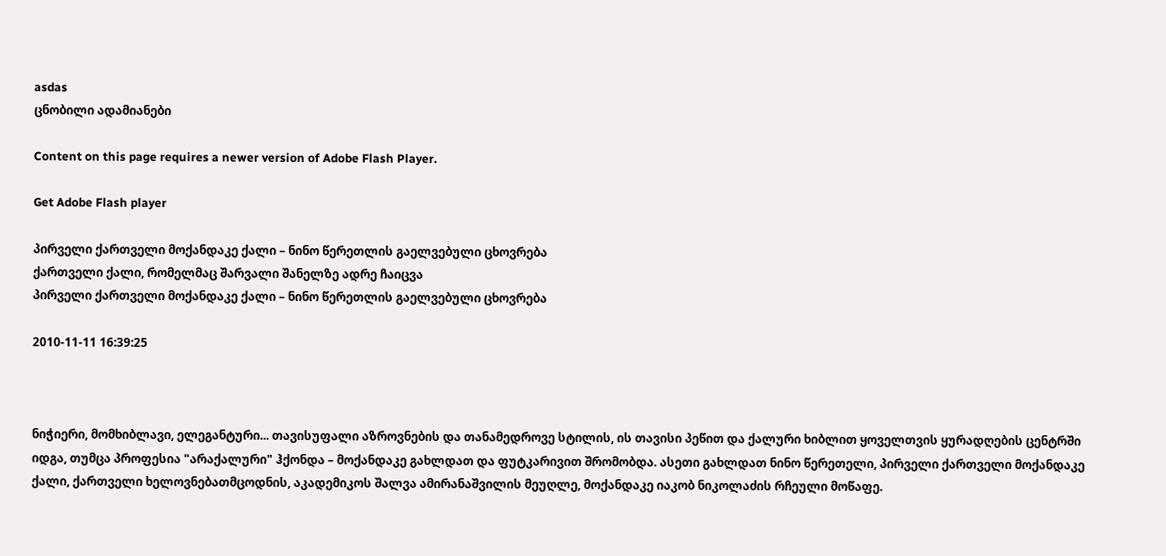asdas
ცნობილი ადამიანები

Content on this page requires a newer version of Adobe Flash Player.

Get Adobe Flash player

პირველი ქართველი მოქანდაკე ქალი – ნინო წერეთლის გაელვებული ცხოვრება
ქართველი ქალი, რომელმაც შარვალი შანელზე ადრე ჩაიცვა
პირველი ქართველი მოქანდაკე ქალი – ნინო წერეთლის გაელვებული ცხოვრება

2010-11-11 16:39:25



ნიჭიერი, მომხიბლავი, ელეგანტური... თავისუფალი აზროვნების და თანამედროვე სტილის, ის თავისი პეწით და ქალური ხიბლით ყოველთვის ყურადღების ცენტრში იდგა, თუმცა პროფესია "არაქალური" ჰქონდა – მოქანდაკე გახლდათ და ფუტკარივით შრომობდა. ასეთი გახლდათ ნინო წერეთელი, პირველი ქართველი მოქანდაკე ქალი, ქართველი ხელოვნებათმცოდნის, აკადემიკოს შალვა ამირანაშვილის მეუღლე, მოქანდაკე იაკობ ნიკოლაძის რჩეული მოწაფე.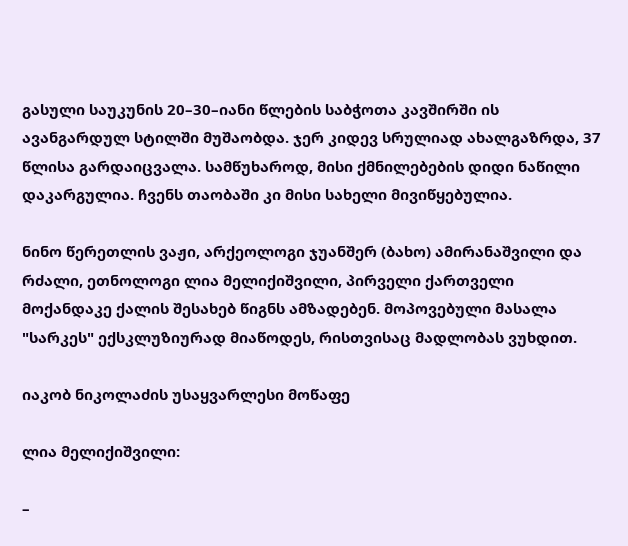გასული საუკუნის 20–30–იანი წლების საბჭოთა კავშირში ის ავანგარდულ სტილში მუშაობდა. ჯერ კიდევ სრულიად ახალგაზრდა, 37 წლისა გარდაიცვალა. სამწუხაროდ, მისი ქმნილებების დიდი ნაწილი დაკარგულია. ჩვენს თაობაში კი მისი სახელი მივიწყებულია.

ნინო წერეთლის ვაჟი, არქეოლოგი ჯუანშერ (ბახო) ამირანაშვილი და რძალი, ეთნოლოგი ლია მელიქიშვილი, პირველი ქართველი მოქანდაკე ქალის შესახებ წიგნს ამზადებენ. მოპოვებული მასალა "სარკეს" ექსკლუზიურად მიაწოდეს, რისთვისაც მადლობას ვუხდით.

იაკობ ნიკოლაძის უსაყვარლესი მოწაფე

ლია მელიქიშვილი:

–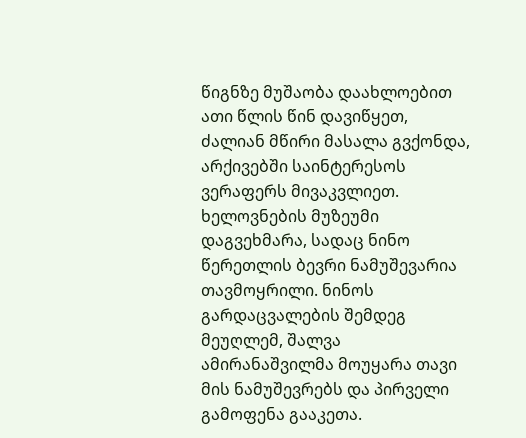წიგნზე მუშაობა დაახლოებით ათი წლის წინ დავიწყეთ, ძალიან მწირი მასალა გვქონდა, არქივებში საინტერესოს ვერაფერს მივაკვლიეთ. ხელოვნების მუზეუმი დაგვეხმარა, სადაც ნინო წერეთლის ბევრი ნამუშევარია თავმოყრილი. ნინოს გარდაცვალების შემდეგ მეუღლემ, შალვა ამირანაშვილმა მოუყარა თავი მის ნამუშევრებს და პირველი გამოფენა გააკეთა.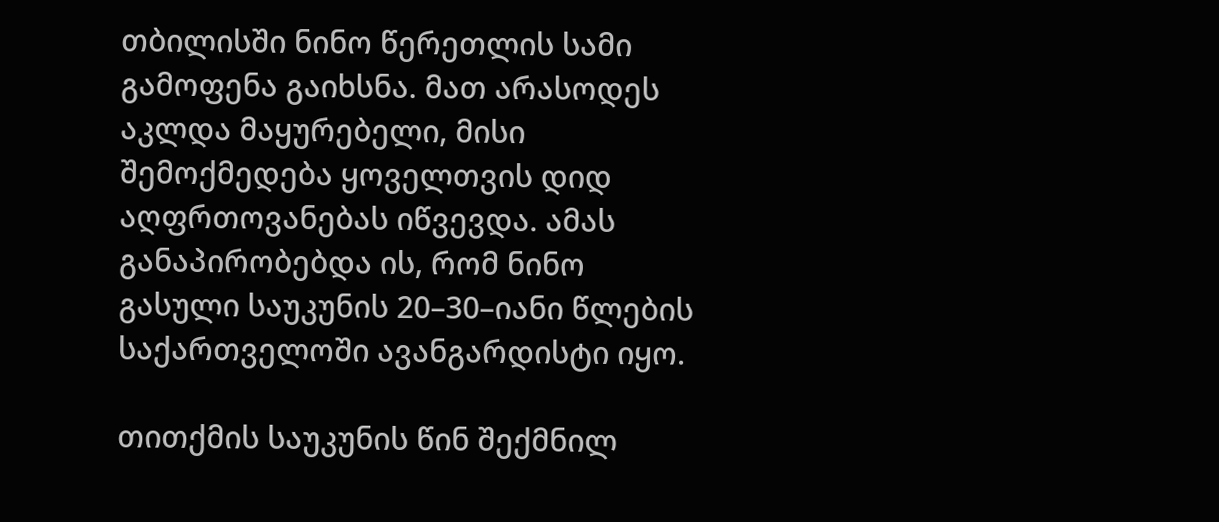თბილისში ნინო წერეთლის სამი გამოფენა გაიხსნა. მათ არასოდეს აკლდა მაყურებელი, მისი შემოქმედება ყოველთვის დიდ აღფრთოვანებას იწვევდა. ამას განაპირობებდა ის, რომ ნინო გასული საუკუნის 20–30–იანი წლების საქართველოში ავანგარდისტი იყო.

თითქმის საუკუნის წინ შექმნილ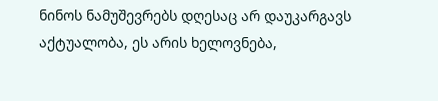ნინოს ნამუშევრებს დღესაც არ დაუკარგავს აქტუალობა, ეს არის ხელოვნება,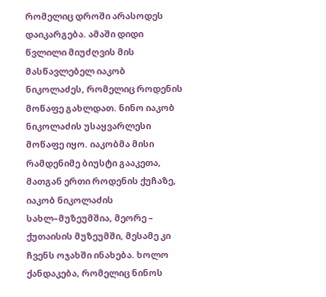რომელიც დროში არასოდეს დაიკარგება. ამაში დიდი წვლილი მიუძღვის მის მასწავლებელ იაკობ ნიკოლაძეს, რომელიც როდენის მოწაფე გახლდათ. ნინო იაკობ ნიკოლაძის უსაყვარლესი მოწაფე იყო. იაკობმა მისი რამდენიმე ბიუსტი გააკეთა, მათგან ერთი როდენის ქუჩაზე, იაკობ ნიკოლაძის სახლ–მუზეუმშია, მეორე – ქუთაისის მუზეუმში, მესამე კი ჩვენს ოჯახში ინახება. ხოლო ქანდაკება, რომელიც ნინოს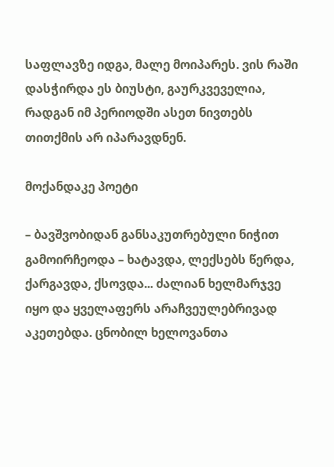საფლავზე იდგა, მალე მოიპარეს. ვის რაში დასჭირდა ეს ბიუსტი, გაურკვეველია, რადგან იმ პერიოდში ასეთ ნივთებს თითქმის არ იპარავდნენ.

მოქანდაკე პოეტი

– ბავშვობიდან განსაკუთრებული ნიჭით გამოირჩეოდა – ხატავდა, ლექსებს წერდა, ქარგავდა, ქსოვდა... ძალიან ხელმარჯვე იყო და ყველაფერს არაჩვეულებრივად აკეთებდა. ცნობილ ხელოვანთა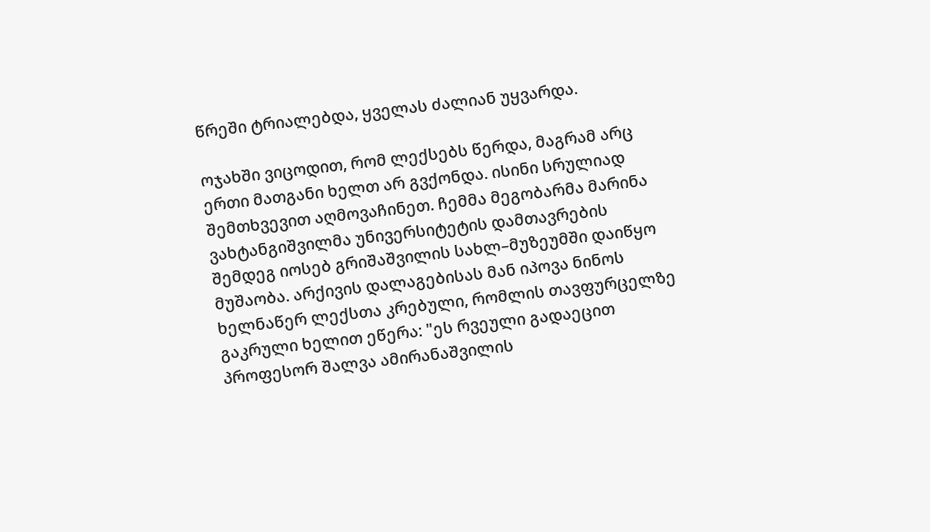წრეში ტრიალებდა, ყველას ძალიან უყვარდა.

ოჯახში ვიცოდით, რომ ლექსებს წერდა, მაგრამ არც ერთი მათგანი ხელთ არ გვქონდა. ისინი სრულიად შემთხვევით აღმოვაჩინეთ. ჩემმა მეგობარმა მარინა ვახტანგიშვილმა უნივერსიტეტის დამთავრების შემდეგ იოსებ გრიშაშვილის სახლ–მუზეუმში დაიწყო მუშაობა. არქივის დალაგებისას მან იპოვა ნინოს ხელნაწერ ლექსთა კრებული, რომლის თავფურცელზე გაკრული ხელით ეწერა: "ეს რვეული გადაეცით პროფესორ შალვა ამირანაშვილის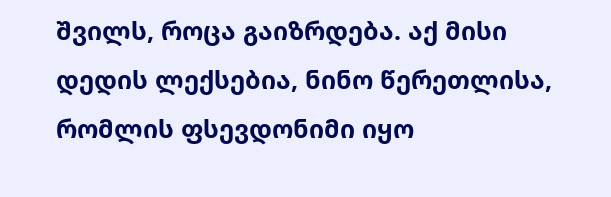შვილს, როცა გაიზრდება. აქ მისი დედის ლექსებია, ნინო წერეთლისა, რომლის ფსევდონიმი იყო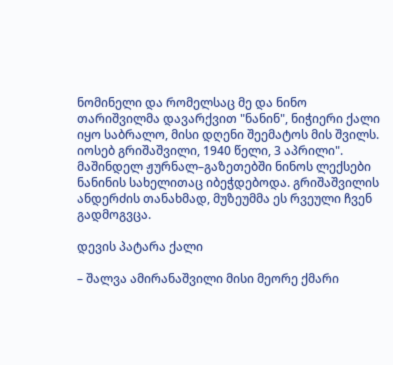ნომინელი და რომელსაც მე და ნინო თარიშვილმა დავარქვით "ნანინ", ნიჭიერი ქალი იყო საბრალო, მისი დღენი შეემატოს მის შვილს. იოსებ გრიშაშვილი, 1940 წელი, 3 აპრილი". მაშინდელ ჟურნალ–გაზეთებში ნინოს ლექსები ნანინის სახელითაც იბეჭდებოდა. გრიშაშვილის ანდერძის თანახმად, მუზეუმმა ეს რვეული ჩვენ გადმოგვცა.

დევის პატარა ქალი

– შალვა ამირანაშვილი მისი მეორე ქმარი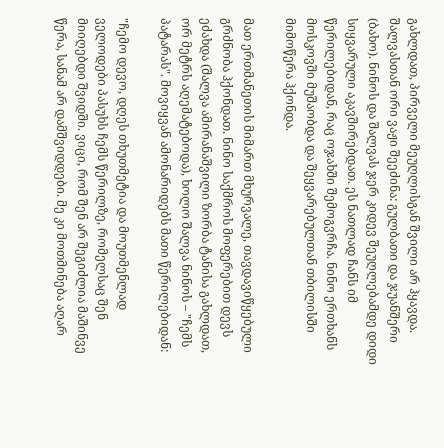გახლდათ, პირველი მეუღლისგან შვილი არ ჰყავდა. შალვასთან ორი ვაჟი შეეძინა: გულბათი და ჯუანშერი (ბახო). ნინოს და შალვას ჯერ კიდევ შეუღლებამდე დიდი სიყვარული აკავშირებდათ. ეს ნათლად ჩანს იმ წერილებიდან, რაც ოჯახში შემოგვრჩა. ნინო ერთხანს მოსკოვში მუშაობდა და შეყვარებულთან თბილისში მიმოწერა ჰქონდა.

მათ ერთმანეთის მიმართ მხურვალე, თავდავიწყებული გრძნობა ჰქონდათ. ნინო საქმროს მოფერებით დევს ეძახდა (შალვა ამირანაშვილი ზორბა ტანისა გახლდათ, ორ მეტრს აღემატებოდა), ხოლო შალვა ნინოს – "ჩემს პატარას". მოვიყვან ამონარიდებს მათი წერილებიდან:

"ჩემო დევო, დღეს თხუთმეტია და მოუთმენლად ველოდები პასუხს ჩემს წერილზე, რომელსაც შენ მიიღებდი შვიდში. ვიცი, რომ შენ არ შეგიძლია მაშინვე წერა, სანამ არ დამშვიდდები. მე კი მოთმინება აღარ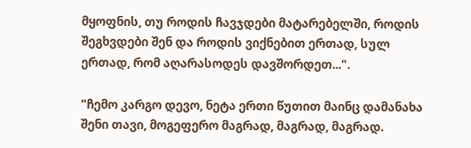მყოფნის, თუ როდის ჩავჯდები მატარებელში, როდის შეგხვდები შენ და როდის ვიქნებით ერთად, სულ ერთად, რომ აღარასოდეს დავშორდეთ...".

"ჩემო კარგო დევო, ნეტა ერთი წუთით მაინც დამანახა შენი თავი, მოგეფერო მაგრად, მაგრად, მაგრად.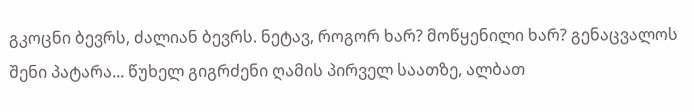გკოცნი ბევრს, ძალიან ბევრს. ნეტავ, როგორ ხარ? მოწყენილი ხარ? გენაცვალოს შენი პატარა... წუხელ გიგრძენი ღამის პირველ საათზე, ალბათ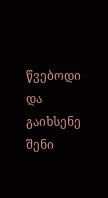წვებოდი და გაიხსენე შენი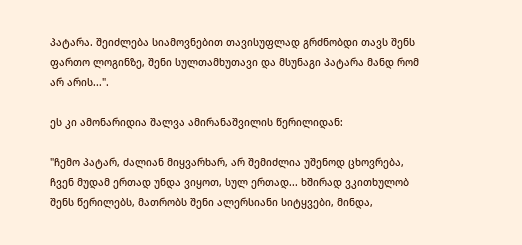პატარა. შეიძლება სიამოვნებით თავისუფლად გრძნობდი თავს შენს ფართო ლოგინზე, შენი სულთამხუთავი და მსუნაგი პატარა მანდ რომ არ არის...".

ეს კი ამონარიდია შალვა ამირანაშვილის წერილიდან:

"ჩემო პატარ, ძალიან მიყვარხარ, არ შემიძლია უშენოდ ცხოვრება, ჩვენ მუდამ ერთად უნდა ვიყოთ, სულ ერთად... ხშირად ვკითხულობ შენს წერილებს, მათრობს შენი ალერსიანი სიტყვები, მინდა,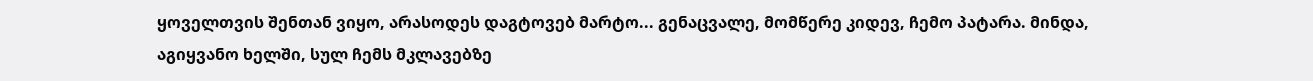ყოველთვის შენთან ვიყო, არასოდეს დაგტოვებ მარტო... გენაცვალე, მომწერე კიდევ, ჩემო პატარა. მინდა, აგიყვანო ხელში, სულ ჩემს მკლავებზე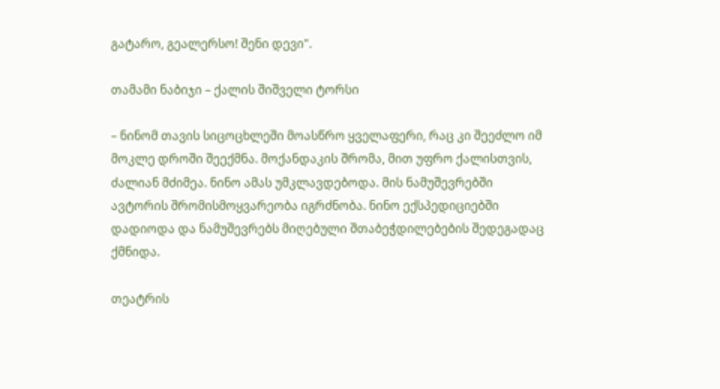გატარო, გეალერსო! შენი დევი".

თამამი ნაბიჯი – ქალის შიშველი ტორსი

– ნინომ თავის სიცოცხლეში მოასწრო ყველაფერი, რაც კი შეეძლო იმ მოკლე დროში შეექმნა. მოქანდაკის შრომა, მით უფრო ქალისთვის, ძალიან მძიმეა. ნინო ამას უმკლავდებოდა. მის ნამუშევრებში ავტორის შრომისმოყვარეობა იგრძნობა. ნინო ექსპედიციებში დადიოდა და ნამუშევრებს მიღებული შთაბეჭდილებების შედეგადაც ქმნიდა.

თეატრის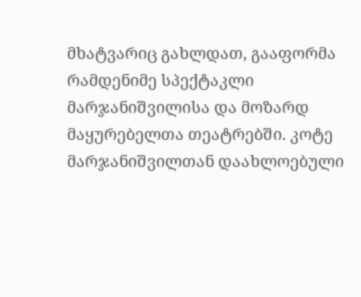მხატვარიც გახლდათ, გააფორმა რამდენიმე სპექტაკლი მარჯანიშვილისა და მოზარდ მაყურებელთა თეატრებში. კოტე მარჯანიშვილთან დაახლოებული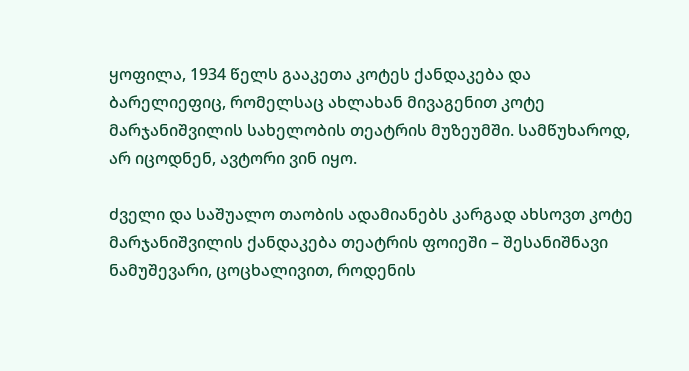ყოფილა, 1934 წელს გააკეთა კოტეს ქანდაკება და ბარელიეფიც, რომელსაც ახლახან მივაგენით კოტე მარჯანიშვილის სახელობის თეატრის მუზეუმში. სამწუხაროდ, არ იცოდნენ, ავტორი ვინ იყო.

ძველი და საშუალო თაობის ადამიანებს კარგად ახსოვთ კოტე მარჯანიშვილის ქანდაკება თეატრის ფოიეში – შესანიშნავი ნამუშევარი, ცოცხალივით, როდენის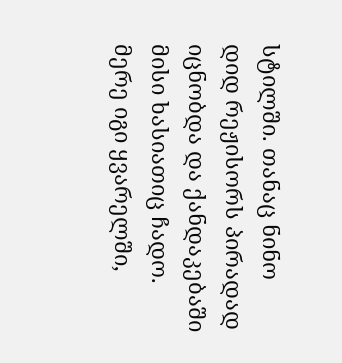სტილში. თანაც ნინო დიდ რეჟისორს პირადად იცნობდა და ქანდაკებაში მისი ხასიათიც ჩადო. მერე იგი ყვარელში,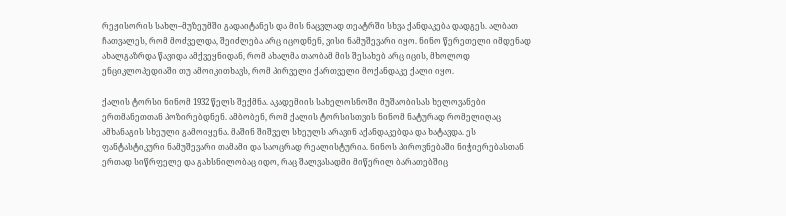რეჟისორის სახლ–მუზეუმში გადაიტანეს და მის ნაცვლად თეატრში სხვა ქანდაკება დადგეს. ალბათ ჩათვალეს, რომ მოძველდა, შეიძლება არც იცოდნენ, ვისი ნამუშევარი იყო. ნინო წერეთელი იმდენად ახალგაზრდა წავიდა ამქვეყნიდან, რომ ახალმა თაობამ მის შესახებ არც იცის, მხოლოდ ენციკლოპედიაში თუ ამოიკითხავს, რომ პირველი ქართველი მოქანდაკე ქალი იყო.

ქალის ტორსი ნინომ 1932 წელს შექმნა. აკადემიის სახელოსნოში მუშაობისას ხელოვანები ერთმანეთთან პოზირებდნენ. ამბობენ, რომ ქალის ტორსისთვის ნინომ ნატურად რომელიღაც ამხანაგის სხეული გამოიყენა. მაშინ შიშველ სხეულს არავინ აქანდაკებდა და ხატავდა. ეს ფანტასტიკური ნამუშევარი თამამი და საოცრად რეალისტურია. ნინოს პიროვნებაში ნიჭიერებასთან ერთად სიწრფელე და გახსნილობაც იდო, რაც შალვასადმი მიწერილ ბარათებშიც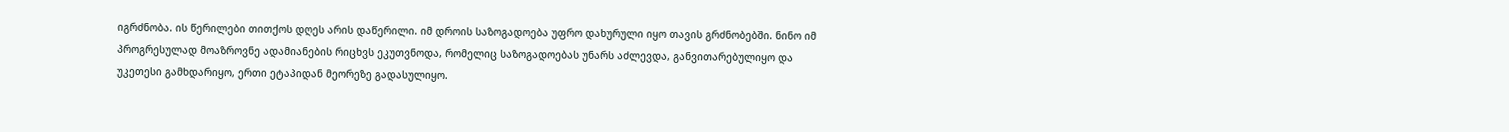იგრძნობა. ის წერილები თითქოს დღეს არის დაწერილი. იმ დროის საზოგადოება უფრო დახურული იყო თავის გრძნობებში. ნინო იმ პროგრესულად მოაზროვნე ადამიანების რიცხვს ეკუთვნოდა, რომელიც საზოგადოებას უნარს აძლევდა, განვითარებულიყო და უკეთესი გამხდარიყო, ერთი ეტაპიდან მეორეზე გადასულიყო.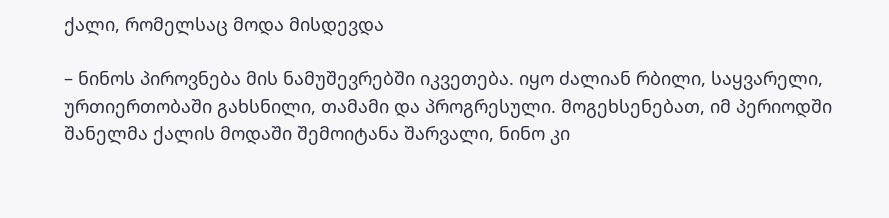ქალი, რომელსაც მოდა მისდევდა

– ნინოს პიროვნება მის ნამუშევრებში იკვეთება. იყო ძალიან რბილი, საყვარელი, ურთიერთობაში გახსნილი, თამამი და პროგრესული. მოგეხსენებათ, იმ პერიოდში შანელმა ქალის მოდაში შემოიტანა შარვალი, ნინო კი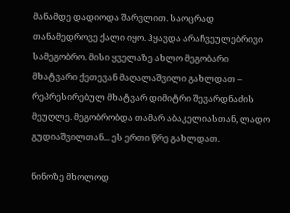მანამდე დადიოდა შარვლით. საოცრად თანამედროვე ქალი იყო. ჰყავდა არაჩვეულებრივი სამეგობრო. მისი ყველაზე ახლო მეგობარი მხატვარი ქეთევან მაღალაშვილი გახლდათ – რეპრესირებულ მხატვარ დიმიტრი შევარდნაძის მეუღლე. მეგობრობდა თამარ აბაკელიასთან, ლადო გუდიაშვილთან... ეს ერთი წრე გახლდათ.

ნინოზე მხოლოდ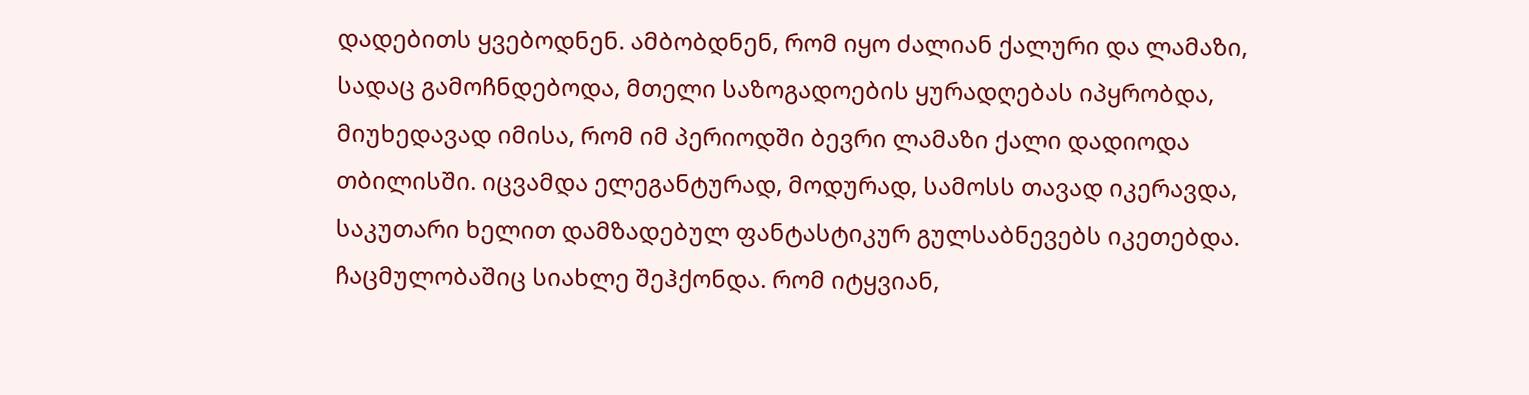დადებითს ყვებოდნენ. ამბობდნენ, რომ იყო ძალიან ქალური და ლამაზი, სადაც გამოჩნდებოდა, მთელი საზოგადოების ყურადღებას იპყრობდა, მიუხედავად იმისა, რომ იმ პერიოდში ბევრი ლამაზი ქალი დადიოდა თბილისში. იცვამდა ელეგანტურად, მოდურად, სამოსს თავად იკერავდა, საკუთარი ხელით დამზადებულ ფანტასტიკურ გულსაბნევებს იკეთებდა. ჩაცმულობაშიც სიახლე შეჰქონდა. რომ იტყვიან,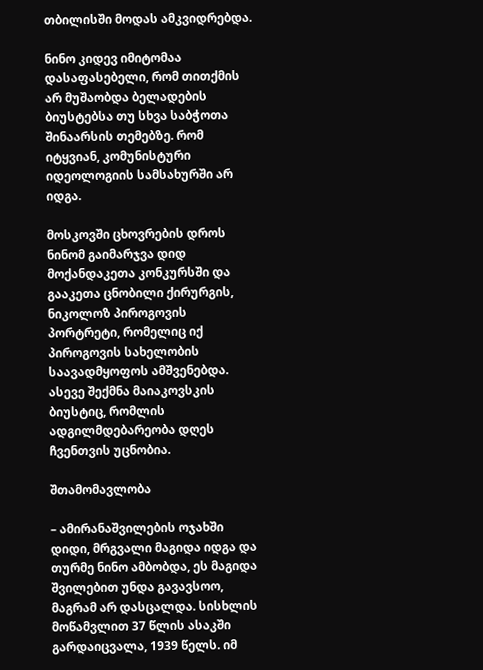თბილისში მოდას ამკვიდრებდა.

ნინო კიდევ იმიტომაა დასაფასებელი, რომ თითქმის არ მუშაობდა ბელადების ბიუსტებსა თუ სხვა საბჭოთა შინაარსის თემებზე. რომ იტყვიან, კომუნისტური იდეოლოგიის სამსახურში არ იდგა.

მოსკოვში ცხოვრების დროს ნინომ გაიმარჯვა დიდ მოქანდაკეთა კონკურსში და გააკეთა ცნობილი ქირურგის, ნიკოლოზ პიროგოვის პორტრეტი, რომელიც იქ პიროგოვის სახელობის საავადმყოფოს ამშვენებდა. ასევე შექმნა მაიაკოვსკის ბიუსტიც, რომლის ადგილმდებარეობა დღეს ჩვენთვის უცნობია.

შთამომავლობა

– ამირანაშვილების ოჯახში დიდი, მრგვალი მაგიდა იდგა და თურმე ნინო ამბობდა, ეს მაგიდა შვილებით უნდა გავავსოო, მაგრამ არ დასცალდა. სისხლის მოწამვლით 37 წლის ასაკში გარდაიცვალა, 1939 წელს. იმ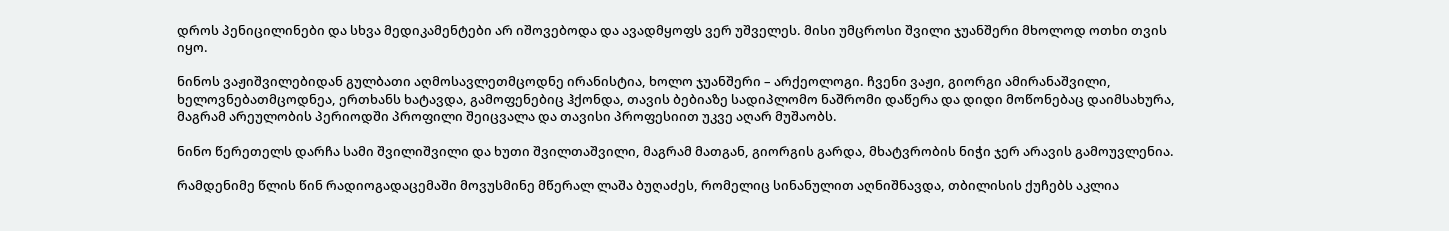დროს პენიცილინები და სხვა მედიკამენტები არ იშოვებოდა და ავადმყოფს ვერ უშველეს. მისი უმცროსი შვილი ჯუანშერი მხოლოდ ოთხი თვის იყო.

ნინოს ვაჟიშვილებიდან გულბათი აღმოსავლეთმცოდნე ირანისტია, ხოლო ჯუანშერი – არქეოლოგი. ჩვენი ვაჟი, გიორგი ამირანაშვილი, ხელოვნებათმცოდნეა, ერთხანს ხატავდა, გამოფენებიც ჰქონდა, თავის ბებიაზე სადიპლომო ნაშრომი დაწერა და დიდი მოწონებაც დაიმსახურა, მაგრამ არეულობის პერიოდში პროფილი შეიცვალა და თავისი პროფესიით უკვე აღარ მუშაობს.

ნინო წერეთელს დარჩა სამი შვილიშვილი და ხუთი შვილთაშვილი, მაგრამ მათგან, გიორგის გარდა, მხატვრობის ნიჭი ჯერ არავის გამოუვლენია.

რამდენიმე წლის წინ რადიოგადაცემაში მოვუსმინე მწერალ ლაშა ბუღაძეს, რომელიც სინანულით აღნიშნავდა, თბილისის ქუჩებს აკლია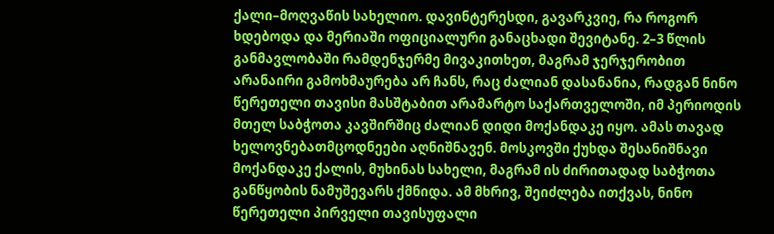ქალი–მოღვაწის სახელიო. დავინტერესდი, გავარკვიე, რა როგორ ხდებოდა და მერიაში ოფიციალური განაცხადი შევიტანე. 2–3 წლის განმავლობაში რამდენჯერმე მივაკითხეთ, მაგრამ ჯერჯერობით არანაირი გამოხმაურება არ ჩანს, რაც ძალიან დასანანია, რადგან ნინო წერეთელი თავისი მასშტაბით არამარტო საქართველოში, იმ პერიოდის მთელ საბჭოთა კავშირშიც ძალიან დიდი მოქანდაკე იყო. ამას თავად ხელოვნებათმცოდნეები აღნიშნავენ. მოსკოვში ქუხდა შესანიშნავი მოქანდაკე ქალის, მუხინას სახელი, მაგრამ ის ძირითადად საბჭოთა განწყობის ნამუშევარს ქმნიდა. ამ მხრივ, შეიძლება ითქვას, ნინო წერეთელი პირველი თავისუფალი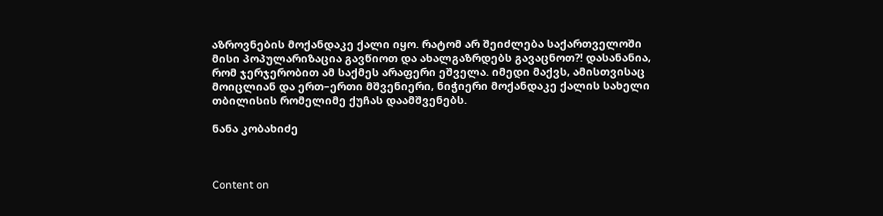აზროვნების მოქანდაკე ქალი იყო. რატომ არ შეიძლება საქართველოში მისი პოპულარიზაცია გავწიოთ და ახალგაზრდებს გავაცნოთ?! დასანანია, რომ ჯერჯერობით ამ საქმეს არაფერი ეშველა. იმედი მაქვს, ამისთვისაც მოიცლიან და ერთ–ერთი მშვენიერი, ნიჭიერი მოქანდაკე ქალის სახელი თბილისის რომელიმე ქუჩას დაამშვენებს.

ნანა კობახიძე



Content on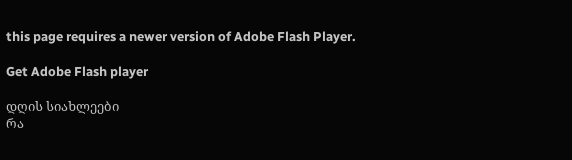this page requires a newer version of Adobe Flash Player.

Get Adobe Flash player

დღის სიახლეები
რა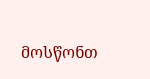მოსწონთ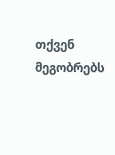თქვენ მეგობრებს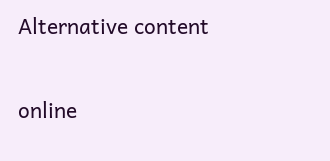Alternative content

online